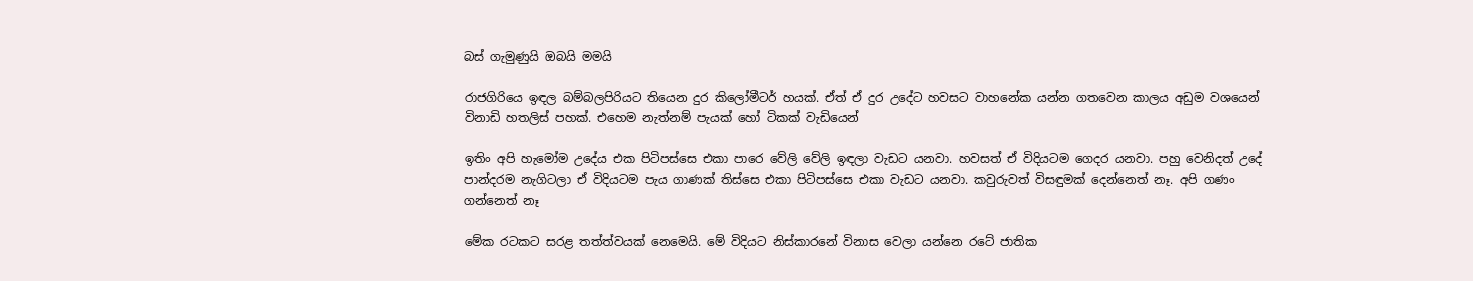බස් ගැමුණුයි ඔබයි මමයි

රාජගිරියෙ ඉඳල බම්බලපිරියට තියෙන දුර කිලෝමීටර් හයක්. ඒත් ඒ දුර උදේට හවසට වාහනේක යන්න ගතවෙන කාලය අඩුම වශයෙන් විනාඩි හතලිස් පහක්. එහෙම නැත්නම් පැයක් හෝ ටිකක් වැඩියෙන්

ඉතිං අපි හැමෝම උදේය එක පිටිපස්සෙ එකා පාරෙ වේලි වේලි ඉඳලා වැඩට යනවා. හවසත් ඒ විදියටම ගෙදර යනවා. පහු වෙනිදත් උදේ පාන්දරම නැගිටලා ඒ විදියටම පැය ගාණක් තිස්සෙ එකා පිටිපස්සෙ එකා වැඩට යනවා. කවුරුවත් විසඳුමක් දෙන්නෙත් නෑ. අපි ගණං ගන්නෙත් නෑ

මේක රටකට සරළ තත්ත්වයක් නෙමෙයි. මේ විදියට නිස්කාරනේ විනාස වෙලා යන්නෙ රටේ ජාතික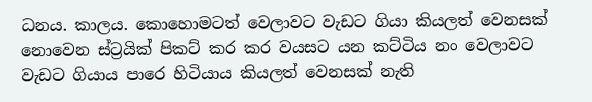ධනය. කාලය. කොහොමටත් වෙලාවට වැඩට ගියා කියලත් වෙනසක් නොවෙන ස්ට්‍රයික් පිකට් කර කර වයසට යන කට්ටිය නං වෙලාවට වැඩට ගියාය පාරෙ හිටියාය කියලත් වෙනසක් නැති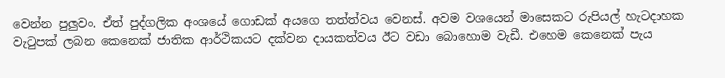වෙන්න පුලුවං. ඒත් පුද්ගලික අංශයේ ගොඩක් අයගෙ තත්ත්වය වෙනස්. අවම වශයෙන් මාසෙකට රුපියල් හැටදාහක වැටුපක් ලබන කෙනෙක් ජාතික ආර්ථිකයට දක්වන දායකත්වය ඊට වඩා බොහොම වැඩී. එහෙම කෙනෙක් පැය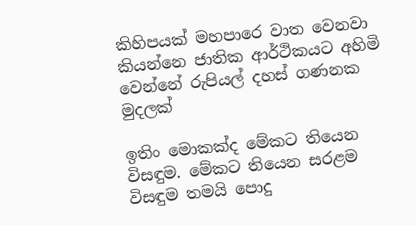කිහිපයක් මහපාරෙ වාත වෙනවා කියන්නෙ ජාතික ආර්ථිකයට අහිමි වෙන්නේ රුපියල් දහස් ගණනක මුදලක්

ඉතිං මොකක්ද මේකට තියෙන විසඳුම. මේකට තියෙන සරළම විසඳුම තමයි පොදු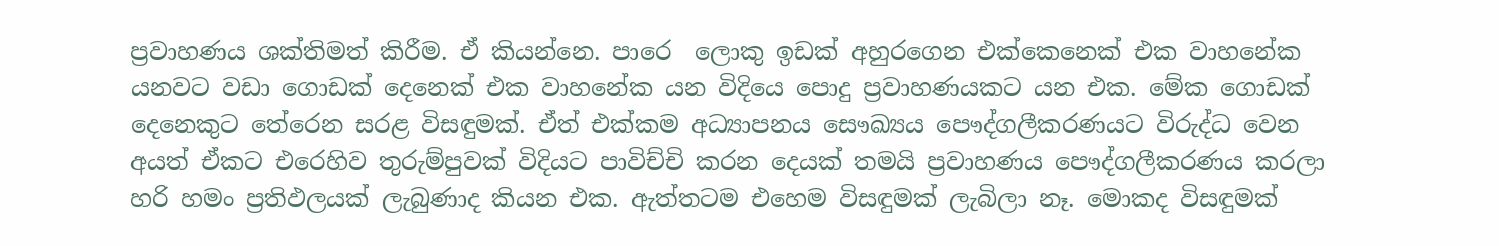ප්‍රවාහණය ශක්තිමත් කිරීම. ඒ කියන්නෙ. පාරෙ  ලොකු ඉඩක් අහුරගෙන එක්කෙනෙක් එක වාහනේක යනවට වඩා ගොඩක් දෙනෙක් එක වාහනේක යන විදියෙ පොදු ප්‍රවාහණයකට යන එක. මේක ගොඩක් දෙනෙකුට තේරෙන සරළ විසඳුමක්. ඒත් එක්කම අධ්‍යාපනය සෞඛ්‍යය පෞද්ගලීකරණයට විරුද්ධ වෙන අයත් ඒකට එරෙහිව තුරුම්පුවක් විදියට පාවිච්චි කරන දෙයක් තමයි ප්‍රවාහණය පෞද්ගලීකරණය කරලා හරි හමං ප්‍රතිඵලයක් ලැබුණාද කියන එක. ඇත්තටම එහෙම විසඳුමක් ලැබිලා නෑ. මොකද විසඳුමක්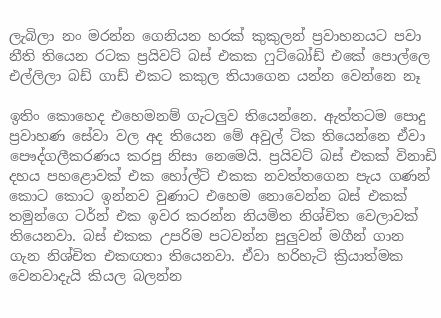ලැබිලා නං මරන්න ගෙනියන හරක් කුකුලන් ප්‍රවාහනයට පවා නීති තියෙන රටක ප්‍රයිවට් බස් එකක ෆුට්බෝඩ් එකේ පොල්ලෙ එල්ලිලා බඩ් ගාඩ් එකට කකුල තියාගෙන යන්න වෙන්නෙ නෑ

ඉතිං කොහෙද එහෙමනම් ගැටලුව තියෙන්නෙ. ඇත්තටම පොදු ප්‍රවාහණ සේවා වල අද තියෙන මේ අවුල් ටික තියෙන්නෙ ඒවා පෞද්ගලීකරණය කරපු නිසා නෙමෙයි. ප්‍රයිවට් බස් එකක් විනාඩි දහය පහළොවක් එක හෝල්ට් එකක නවත්තගෙන පැය ගණන් කොට කොට ඉන්නව වුණාට එහෙම නොවෙන්න බස් එකක් තමුන්ගෙ ටර්න් එක ඉවර කරන්න නියමිත නිශ්චිත වෙලාවක් තියෙනවා. බස් එකක උපරිම පටවන්න පුලුවන් මගීන් ගාන ගැන නිශ්චිත එකඟතා තියෙනවා. ඒවා හරිහැටි ක්‍රියාත්මක වෙනවාදැයි කියල බලන්න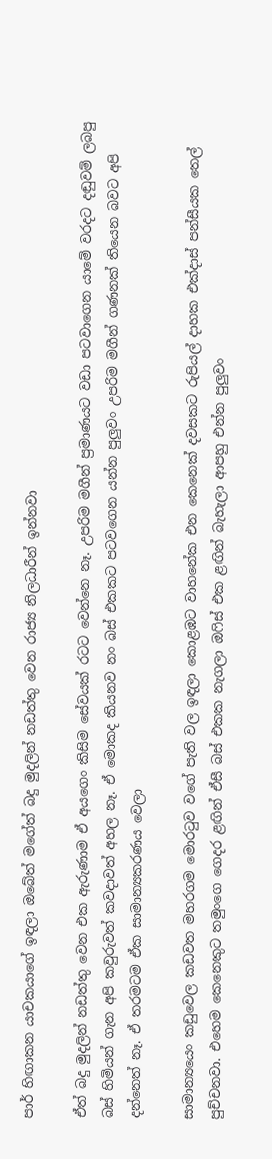පාර් හිඟාකන යාචකයාගේ ඉඳලා ඔබේත් මගේත් බදු මුදලින් නඩත්තු වෙන රාජ්‍ය නිලධාරීන් ඉන්නවා

ඒත් බදු මුදලින් නඩත්තු වෙන එක ඇරුණාම ඒ අයගෙං කිසිම සේවයක් රටට වෙන්නෙ නෑ. උපරිම මගීන් ප්‍රමාණයට වඩා පටවාගෙන යාමේ වරදට දඬුවම් ලබපු බස් හිමියන් ගැන අපි කවුරුවත් කවදාවත් අහල නෑ. ඒ මොකද කියනව නං බස් එකකට පටවගෙන යන්න පුලුවං උපරිම මගීන් ගණනක් තියෙන බවට අපි දන්නෙත් නෑ. ඒ තරමටම ඒක සාමාන්‍යකරණය වෙලා

සාමාන්‍යයෙං කඩුවෙල කඩවත මහරගම මොරටුව වගේ පැති වල ඉඳලා කොළඹට වාහනේක එන කෙනෙක් දවසකට රුපියල් දාහක එක්දාස් පන්සීයක තෙල් පුච්චනවා. එහෙම කෙනෙකුට තමුංගෙ ගෙදර ළඟින් ඒසී බස් එකක නැගලා ඔෆිස් එක ළඟින් බැහැලා ආපහු එන්න පුලුවං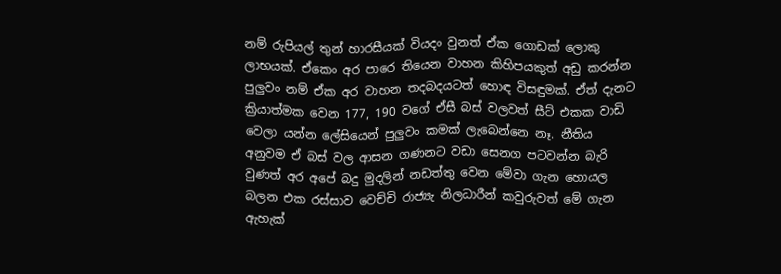නම් රුපියල් තුන් හාරසීයක් වියදං වුනත් ඒක ගොඩක් ලොකු ලාභයක්. ඒකෙං අර පාරෙ තියෙන වාහන කිහිපයකුත් අඩු කරන්න පුලුවං නම් ඒක අර වාහන තදබදයටත් හොඳ විසඳුමක්. ඒත් දැනට ක්‍රියාත්මක වෙන 177, 190 වගේ ඒසී බස් වලවත් සීට් එකක වාඩි වෙලා යන්න ලේසියෙන් පුලුවං කමක් ලැබෙන්නෙ නෑ. නීතිය අනුවම ඒ බස් වල ආසන ගණනට වඩා සෙනග පටවන්න බැරි වුණත් අර අපේ බදු මුදලින් නඩත්තු වෙන මේවා ගැන හොයල බලන එක රස්සාව වෙච්චි රාජ්‍යැ නිලධාරීන් කවුරුවත් මේ ගැන ඇහැක්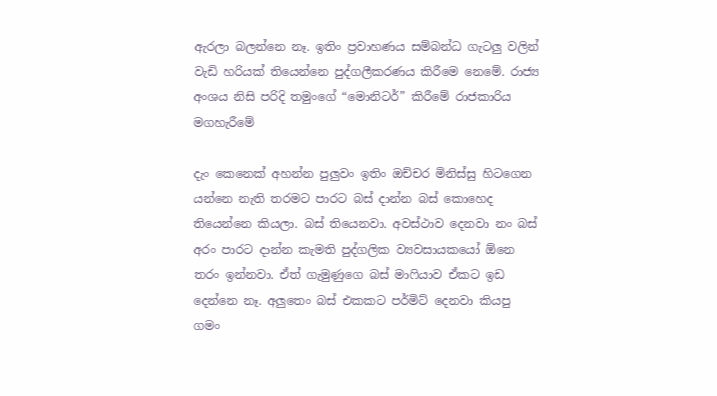ඇරලා බලන්නෙ නෑ. ඉතිං ප්‍රවාහණය සම්බන්ධ ගැටලු වලින් වැඩි හරියක් තියෙන්නෙ පුද්ගලීකරණය කිරීමෙ නෙමේ. රාජ්‍ය අංශය නිසි පරිදි තමුංගේ “මොනිටර්” කිරීමේ රාජකාරිය මගහැරීමේ

දැං කෙනෙක් අහන්න පුලුවං ඉතිං ඔච්චර මිනිස්සු හිටගෙන යන්නෙ නැති තරමට පාරට බස් දාන්න බස් කොහෙද තියෙන්නෙ කියලා. බස් තියෙනවා. අවස්ථාව දෙනවා නං බස් අරං පාරට දාන්න කැමති පුද්ගලික ව්‍යවසායකයෝ ඕනෙ තරං ඉන්නවා. ඒත් ගැමුණුගෙ බස් මාෆියාව ඒකට ඉඩ දෙන්නෙ නෑ. අලුතෙං බස් එකකට පර්මිට් දෙනවා කියපු ගමං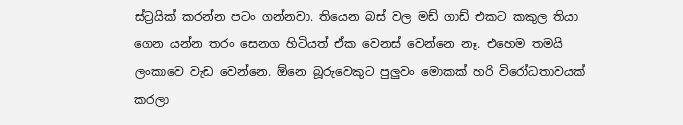ස්ට්‍රයික් කරන්න පටං ගන්නවා. තියෙන බස් වල මඩ් ගාඩ් එකට කකුල තියා ගෙන යන්න තරං සෙනග හිටියත් ඒක වෙනස් වෙන්නෙ නෑ. එහෙම තමයි ලංකාවෙ වැඩ වෙන්නෙ. ඕනෙ බූරුවෙකුට පුලුවං මොකක් හරි විරෝධතාවයක් කරලා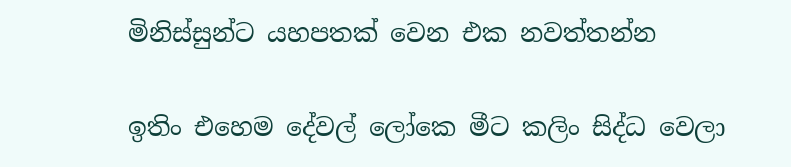මිනිස්සුන්ට යහපතක් වෙන එක නවත්තන්න

ඉතිං එහෙම දේවල් ලෝකෙ මීට කලිං සිද්ධ වෙලා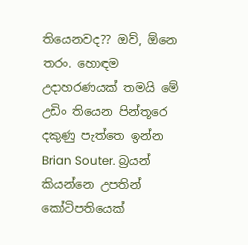තියෙනවද?? ඔව්, ඕනෙ තරං. හොඳම උදාහරණයක් තමයි මේ උඩිං තියෙන පින්තූරෙ දකුණු පැත්තෙ ඉන්න Brian Souter. බ්‍රයන් කියන්නෙ උපතින් කෝටිපතියෙක්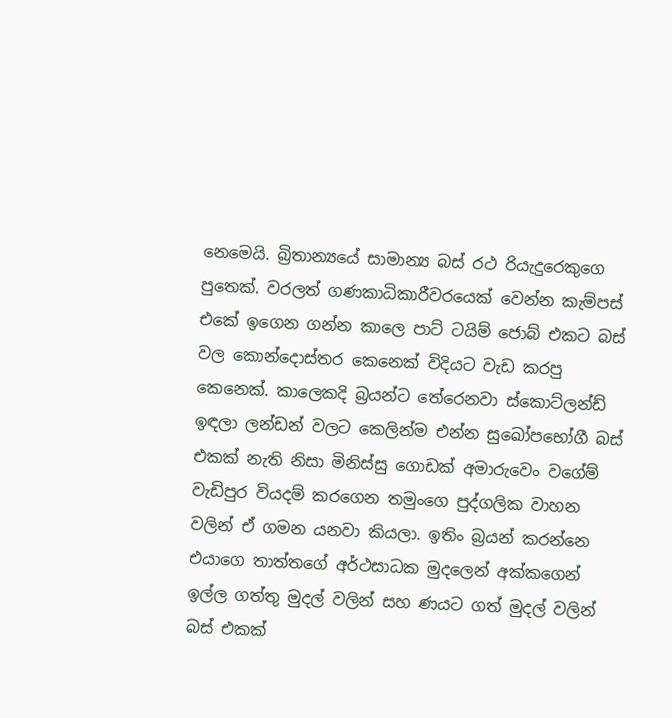නෙමෙයි. බ්‍රිතාන්‍යයේ සාමාන්‍ය බස් රථ රියැදුරෙකුගෙ පුතෙක්. වරලත් ගණකාධිකාරීවරයෙක් වෙන්න කැම්පස් එකේ ඉගෙන ගන්න කාලෙ පාට් ටයිම් ජොබ් එකට බස් වල කොන්දොස්තර කෙනෙක් විදියට වැඩ කරපු කෙනෙක්. කාලෙකදි බ්‍රයන්ට තේරෙනවා ස්කොට්ලන්ඩ් ඉඳලා ලන්ඩන් වලට කෙලින්ම එන්න සුඛෝපභෝගී බස් එකක් නැති නිසා මිනිස්සු ගොඩක් අමාරුවෙං වගේම්  වැඩිපුර වියදම් කරගෙන තමුංගෙ පුද්ගලික වාහන වලින් ඒ ගමන යනවා කියලා. ඉතිං බ්‍රයන් කරන්නෙ එයාගෙ තාත්තගේ අර්ථසාධක මුදලෙන් අක්කගෙන් ඉල්ල ගත්තු මුදල් වලින් සහ ණයට ගත් මුදල් වලින් බස් එකක්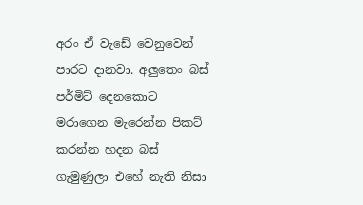අරං ඒ වැඩේ වෙනුවෙන් පාරට දානවා. අලුතෙං බස් පර්මිට් දෙනකොට මරාගෙන මැරෙන්න පිකට් කරන්න හදන බස් ගැමුණුලා එහේ නැති නිසා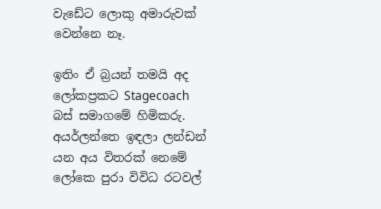වැඩේට ලොකු අමාරුවක් වෙන්නෙ නෑ.

ඉතිං ඒ බ්‍රයන් තමයි අද ලෝකප්‍රකට Stagecoach  බස් සමාගමේ හිමිකරු. අයර්ලන්තෙ ඉඳලා ලන්ඩන් යන අය විතරක් නෙමේ ලෝකෙ පුරා විවිධ රටවල්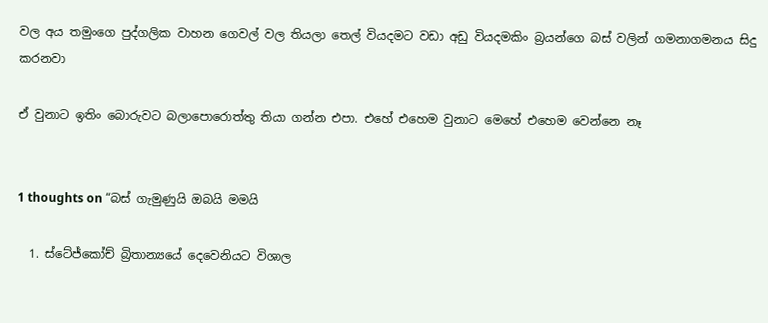වල අය තමුංගෙ පුද්ගලික වාහන ගෙවල් වල තියලා තෙල් වියදමට වඩා අඩු වියදමකිං බ්‍රයන්ගෙ බස් වලින් ගමනාගමනය සිදු කරනවා

ඒ වුනාට ඉතිං බොරුවට බලාපොරොත්තු තියා ගන්න එපා. එහේ එහෙම වුනාට මෙහේ එහෙම වෙන්නෙ නෑ


1 thoughts on “බස් ගැමුණුයි ඔබයි මමයි

  1. ස්ටේජ්කෝච් බ්‍රිතාන්‍යයේ දෙවෙනියට විශාල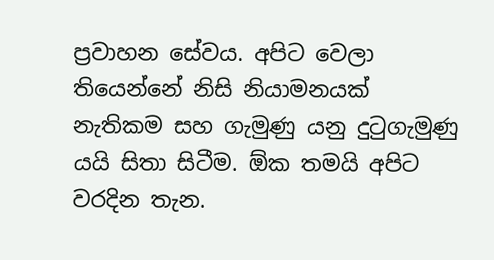ප්‍රවාහන සේවය. අපිට වෙලා තියෙන්නේ නිසි නියාමනයක් නැතිකම සහ ගැමුණු යනු දුටුගැමුණු යයි සිතා සිටීම. ඕක තමයි අපිට වරදින තැන.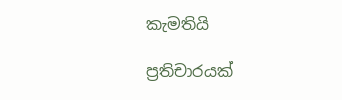කැමතියි

ප්‍රතිචාරයක්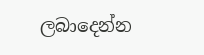ලබාදෙන්න